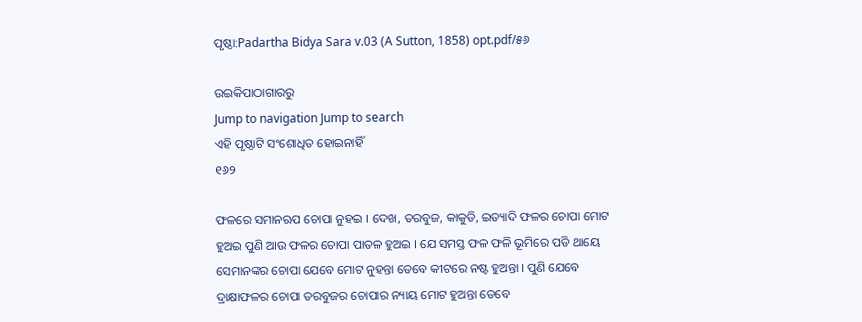ପୃଷ୍ଠା:Padartha Bidya Sara v.03 (A Sutton, 1858) opt.pdf/୫୬

ଉଇକିପାଠାଗାର‌ରୁ
Jump to navigation Jump to search
ଏହି ପୃଷ୍ଠାଟି ସଂଶୋଧିତ ହୋଇନାହିଁ
୧୬୨

ଫଳରେ ସମାନଋପ ଚୋପା ନୁହଇ । ଦେଖ, ତରବୁଜ, କାକୁଡି, ଇତ୍ୟାଦି ଫଳର ଚୋପା ମୋଟ ହୁଅଇ ପୁଣି ଆଉ ଫଳର ଚୋପା ପାତଳ ହୁଅଇ । ଯେ ସମସ୍ତ ଫଳ ଫଳି ଭୂମିରେ ପଡି ଥାୟେ ସେମାନଙ୍କର ଚୋପା ଯେବେ ମୋଟ ନୁହନ୍ତା ତେବେ କୀଟରେ ନଷ୍ଟ ହୁଅନ୍ତା । ପୁଣି ଯେବେ ଦ୍ରାକ୍ଷାଫଳର ଚୋପା ତରବୁଜର ଚୋପାର ନ୍ୟାୟ ମୋଟ ହୁଅନ୍ତା ତେବେ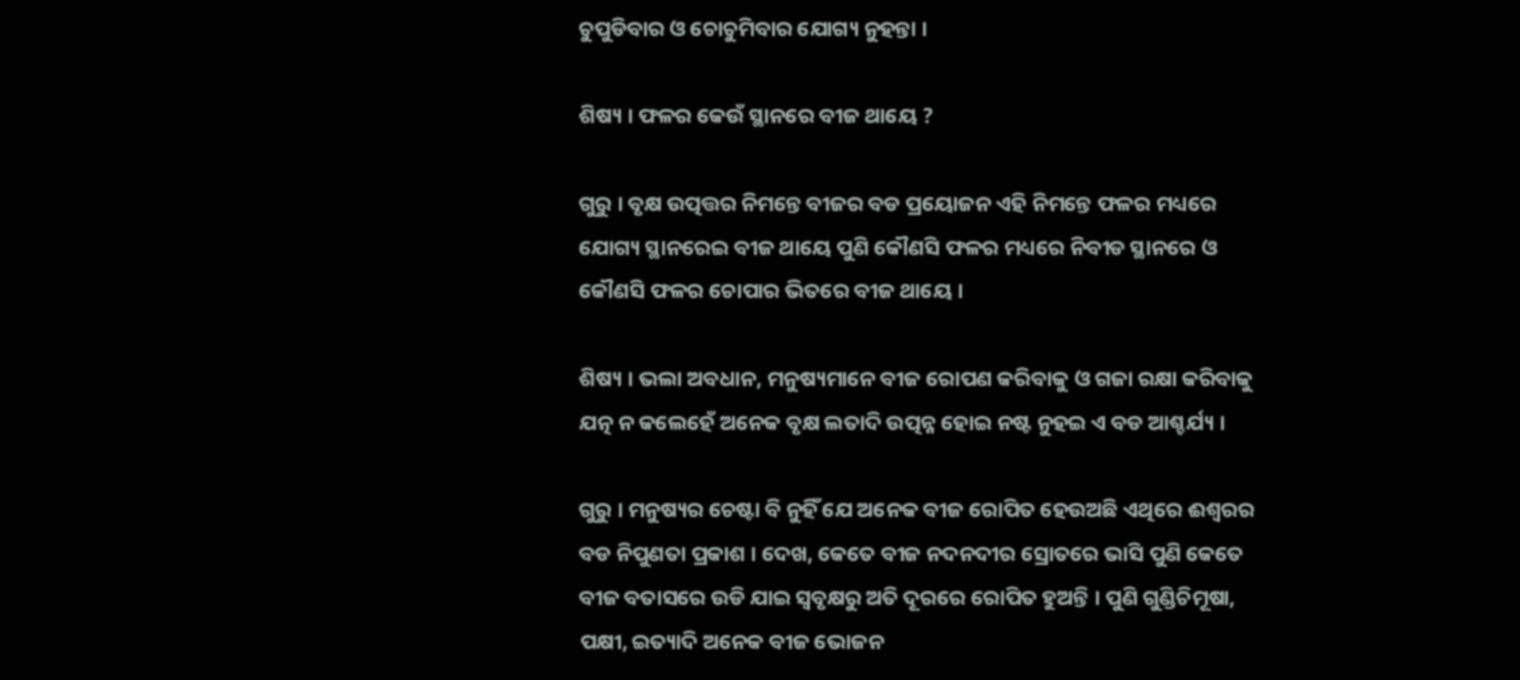ଚୁପୁଡିବାର ଓ ଚୋଚୁମିବାର ଯୋଗ୍ୟ ନୁହନ୍ତା ।

ଶିଷ୍ୟ । ଫଳର କେଉଁ ସ୍ଥାନରେ ବୀଜ ଥାୟେ ?

ଗୁରୁ । ବୃକ୍ଷ ଉତ୍ପତ୍ତର ନିମନ୍ତେ ବୀଜର ବଡ ପ୍ରୟୋଜନ ଏହି ନିମନ୍ତେ ଫଳର ମଧ୍ୟରେ ଯୋଗ୍ୟ ସ୍ଥାନରେଇ ବୀଜ ଥାୟେ ପୁଣି କୌଣସି ଫଳର ମଧ୍ୟରେ ନିବୀଡ ସ୍ଥାନରେ ଓ କୌଣସି ଫଳର ଚୋପାର ଭିତରେ ବୀଜ ଥାୟେ ।

ଶିଷ୍ୟ । ଭଲା ଅବଧାନ, ମନୁଷ୍ୟମାନେ ବୀଜ ରୋପଣ କରିବାକୁ ଓ ଗଜା ରକ୍ଷା କରିବାକୁ ଯତ୍ନ ନ କଲେହେଁ ଅନେକ ବୃକ୍ଷ ଲତାଦି ଉତ୍ପନ୍ନ ହୋଇ ନଷ୍ଟ ନୁହଇ ଏ ବଡ ଆଶ୍ଚର୍ଯ୍ୟ ।

ଗୁରୁ । ମନୁଷ୍ୟର ଚେଷ୍ଟା ବି ନୁହିଁ ଯେ ଅନେକ ବୀଜ ରୋପିତ ହେଉଅଛି ଏଥିରେ ଈଶ୍ୱରର ବଡ ନିପୁଣତା ପ୍ରକାଶ । ଦେଖ, କେତେ ବୀଜ ନଦନଦୀର ସ୍ରୋତରେ ଭାସି ପୁଣି କେତେ ବୀଜ ବତାସରେ ଉଡି ଯାଇ ସ୍ୱବୃକ୍ଷରୁ ଅତି ଦୂରରେ ରୋପିତ ହୁଅନ୍ତି । ପୁଣି ଗୁଣ୍ଡିଚିମୂଷା, ପକ୍ଷୀ, ଇତ୍ୟାଦି ଅନେକ ବୀଜ ଭୋଜନ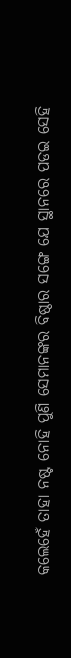କଲେହେଁ ତାହା ନଷ୍ଟ ନୋହି ପୁଣି ସେମାନଙ୍କର ବିଷ୍ଠାର ସଙ୍ଗେ ଯେ ସ୍ଥାନରେ ପଡଇ ସେହି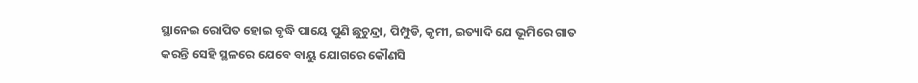ସ୍ଥାନେଇ ରୋପିତ ହୋଇ ବୃଦ୍ଧି ପାୟେ ପୁଣି ଛୁଚୁନ୍ଦ୍ରା, ପିମ୍ପୁଡି, କୃମୀ, ଇତ୍ୟାଦି ଯେ ଭୂମିରେ ଗାତ କରନ୍ତି ସେହି ସ୍ଥଳରେ ଯେବେ ବାୟୁ ଯୋଗରେ କୌଣସି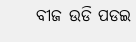ବୀଜ ଉଡି ପଡଇ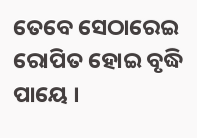ତେବେ ସେଠାରେଇ ରୋପିତ ହୋଇ ବୃଦ୍ଧି ପାୟେ ।